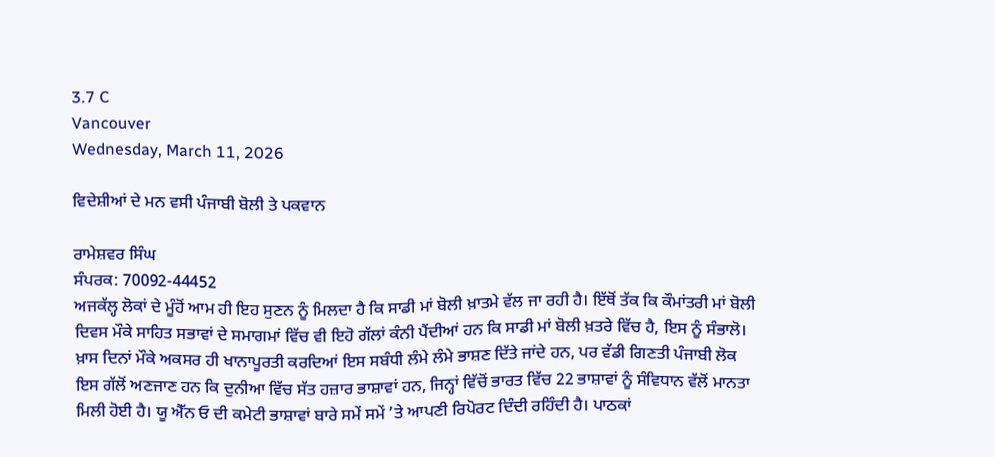3.7 C
Vancouver
Wednesday, March 11, 2026

ਵਿਦੇਸ਼ੀਆਂ ਦੇ ਮਨ ਵਸੀ ਪੰਜਾਬੀ ਬੋਲੀ ਤੇ ਪਕਵਾਨ

ਰਾਮੇਸ਼ਵਰ ਸਿੰਘ
ਸੰਪਰਕ: 70092-44452
ਅਜਕੱਲ੍ਹ ਲੋਕਾਂ ਦੇ ਮੂੰਹੋਂ ਆਮ ਹੀ ਇਹ ਸੁਣਨ ਨੂੰ ਮਿਲਦਾ ਹੈ ਕਿ ਸਾਡੀ ਮਾਂ ਬੋਲੀ ਖ਼ਾਤਮੇ ਵੱਲ ਜਾ ਰਹੀ ਹੈ। ਇੱਥੋਂ ਤੱਕ ਕਿ ਕੌਮਾਂਤਰੀ ਮਾਂ ਬੋਲੀ ਦਿਵਸ ਮੌਕੇ ਸਾਹਿਤ ਸਭਾਵਾਂ ਦੇ ਸਮਾਗਮਾਂ ਵਿੱਚ ਵੀ ਇਹੋ ਗੱਲਾਂ ਕੰਨੀ ਪੈਂਦੀਆਂ ਹਨ ਕਿ ਸਾਡੀ ਮਾਂ ਬੋਲੀ ਖ਼ਤਰੇ ਵਿੱਚ ਹੈ, ਇਸ ਨੂੰ ਸੰਭਾਲੋ। ਖ਼ਾਸ ਦਿਨਾਂ ਮੌਕੇ ਅਕਸਰ ਹੀ ਖਾਨਾਪੂਰਤੀ ਕਰਦਿਆਂ ਇਸ ਸਬੰਧੀ ਲੰਮੇ ਲੰਮੇ ਭਾਸ਼ਣ ਦਿੱਤੇ ਜਾਂਦੇ ਹਨ, ਪਰ ਵੱਡੀ ਗਿਣਤੀ ਪੰਜਾਬੀ ਲੋਕ ਇਸ ਗੱਲੋਂ ਅਣਜਾਣ ਹਨ ਕਿ ਦੁਨੀਆ ਵਿੱਚ ਸੱਤ ਹਜ਼ਾਰ ਭਾਸ਼ਾਵਾਂ ਹਨ, ਜਿਨ੍ਹਾਂ ਵਿੱਚੋਂ ਭਾਰਤ ਵਿੱਚ 22 ਭਾਸ਼ਾਵਾਂ ਨੂੰ ਸੰਵਿਧਾਨ ਵੱਲੋਂ ਮਾਨਤਾ ਮਿਲੀ ਹੋਈ ਹੈ। ਯੂ ਐੱਨ ਓ ਦੀ ਕਮੇਟੀ ਭਾਸ਼ਾਵਾਂ ਬਾਰੇ ਸਮੇਂ ਸਮੇਂ ’ਤੇ ਆਪਣੀ ਰਿਪੋਰਟ ਦਿੰਦੀ ਰਹਿੰਦੀ ਹੈ। ਪਾਠਕਾਂ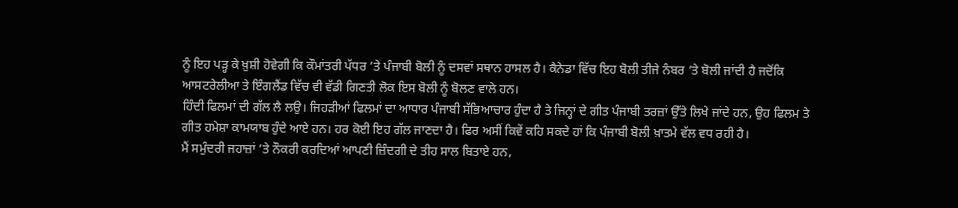ਨੂੰ ਇਹ ਪੜ੍ਹ ਕੇ ਖ਼ੁਸ਼ੀ ਹੋਵੇਗੀ ਕਿ ਕੌਮਾਂਤਰੀ ਪੱਧਰ ’ਤੇ ਪੰਜਾਬੀ ਬੋਲੀ ਨੂੰ ਦਸਵਾਂ ਸਥਾਨ ਹਾਸਲ ਹੈ। ਕੈਨੇਡਾ ਵਿੱਚ ਇਹ ਬੋਲੀ ਤੀਜੇ ਨੰਬਰ ’ਤੇ ਬੋਲੀ ਜਾਂਦੀ ਹੈ ਜਦੋਂਕਿ ਆਸਟਰੇਲੀਆ ਤੇ ਇੰਗਲੈਂਡ ਵਿੱਚ ਵੀ ਵੱਡੀ ਗਿਣਤੀ ਲੋਕ ਇਸ ਬੋਲੀ ਨੂੰ ਬੋਲਣ ਵਾਲੇ ਹਨ।
ਹਿੰਦੀ ਫਿਲਮਾਂ ਦੀ ਗੱਲ ਲੈ ਲਉ। ਜਿਹੜੀਆਂ ਫਿਲਮਾਂ ਦਾ ਆਧਾਰ ਪੰਜਾਬੀ ਸੱਭਿਆਚਾਰ ਹੁੰਦਾ ਹੈ ਤੇ ਜਿਨ੍ਹਾਂ ਦੇ ਗੀਤ ਪੰਜਾਬੀ ਤਰਜ਼ਾਂ ਉੱਤੇ ਲਿਖੇ ਜਾਂਦੇ ਹਨ, ਉਹ ਫਿਲਮ ਤੇ ਗੀਤ ਹਮੇਸ਼ਾ ਕਾਮਯਾਬ ਹੁੰਦੇ ਆਏ ਹਨ। ਹਰ ਕੋਈ ਇਹ ਗੱਲ ਜਾਣਦਾ ਹੈ। ਫਿਰ ਅਸੀਂ ਕਿਵੇਂ ਕਹਿ ਸਕਦੇ ਹਾਂ ਕਿ ਪੰਜਾਬੀ ਬੋਲੀ ਖ਼ਾਤਮੇ ਵੱਲ ਵਧ ਰਹੀ ਹੈ।
ਮੈਂ ਸਮੁੰਦਰੀ ਜਹਾਜ਼ਾਂ ’ਤੇ ਨੌਕਰੀ ਕਰਦਿਆਂ ਆਪਣੀ ਜ਼ਿੰਦਗੀ ਦੇ ਤੀਹ ਸਾਲ ਬਿਤਾਏ ਹਨ,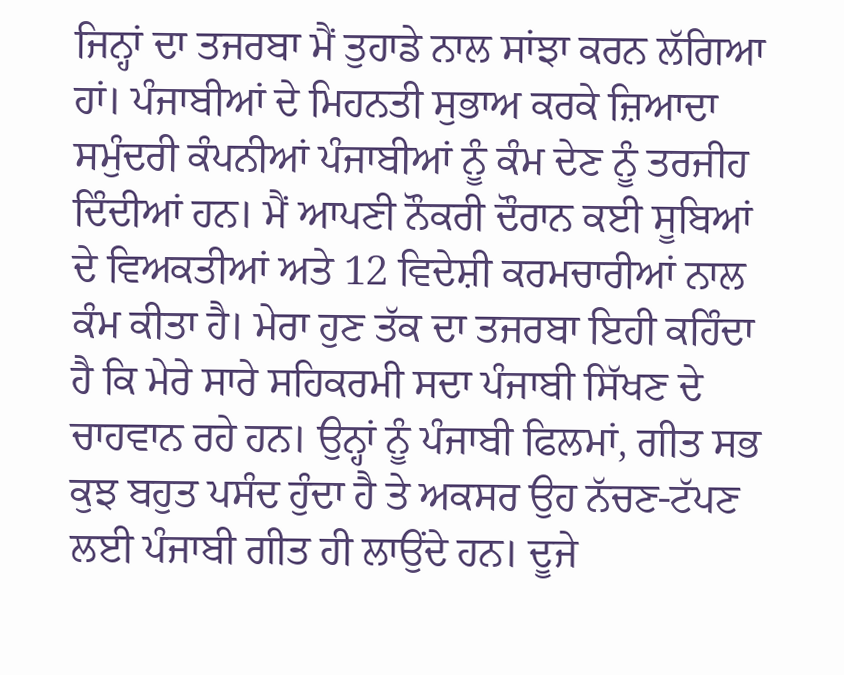ਜਿਨ੍ਹਾਂ ਦਾ ਤਜਰਬਾ ਮੈਂ ਤੁਹਾਡੇ ਨਾਲ ਸਾਂਝਾ ਕਰਨ ਲੱਗਿਆ ਹਾਂ। ਪੰਜਾਬੀਆਂ ਦੇ ਮਿਹਨਤੀ ਸੁਭਾਅ ਕਰਕੇ ਜ਼ਿਆਦਾ ਸਮੁੰਦਰੀ ਕੰਪਨੀਆਂ ਪੰਜਾਬੀਆਂ ਨੂੰ ਕੰਮ ਦੇਣ ਨੂੰ ਤਰਜੀਹ ਦਿੰਦੀਆਂ ਹਨ। ਮੈਂ ਆਪਣੀ ਨੌਕਰੀ ਦੌਰਾਨ ਕਈ ਸੂਬਿਆਂ ਦੇ ਵਿਅਕਤੀਆਂ ਅਤੇ 12 ਵਿਦੇਸ਼ੀ ਕਰਮਚਾਰੀਆਂ ਨਾਲ ਕੰਮ ਕੀਤਾ ਹੈ। ਮੇਰਾ ਹੁਣ ਤੱਕ ਦਾ ਤਜਰਬਾ ਇਹੀ ਕਹਿੰਦਾ ਹੈ ਕਿ ਮੇਰੇ ਸਾਰੇ ਸਹਿਕਰਮੀ ਸਦਾ ਪੰਜਾਬੀ ਸਿੱਖਣ ਦੇ ਚਾਹਵਾਨ ਰਹੇ ਹਨ। ਉਨ੍ਹਾਂ ਨੂੰ ਪੰਜਾਬੀ ਫਿਲਮਾਂ, ਗੀਤ ਸਭ ਕੁਝ ਬਹੁਤ ਪਸੰਦ ਹੁੰਦਾ ਹੈ ਤੇ ਅਕਸਰ ਉਹ ਨੱਚਣ-ਟੱਪਣ ਲਈ ਪੰਜਾਬੀ ਗੀਤ ਹੀ ਲਾਉਂਦੇ ਹਨ। ਦੂਜੇ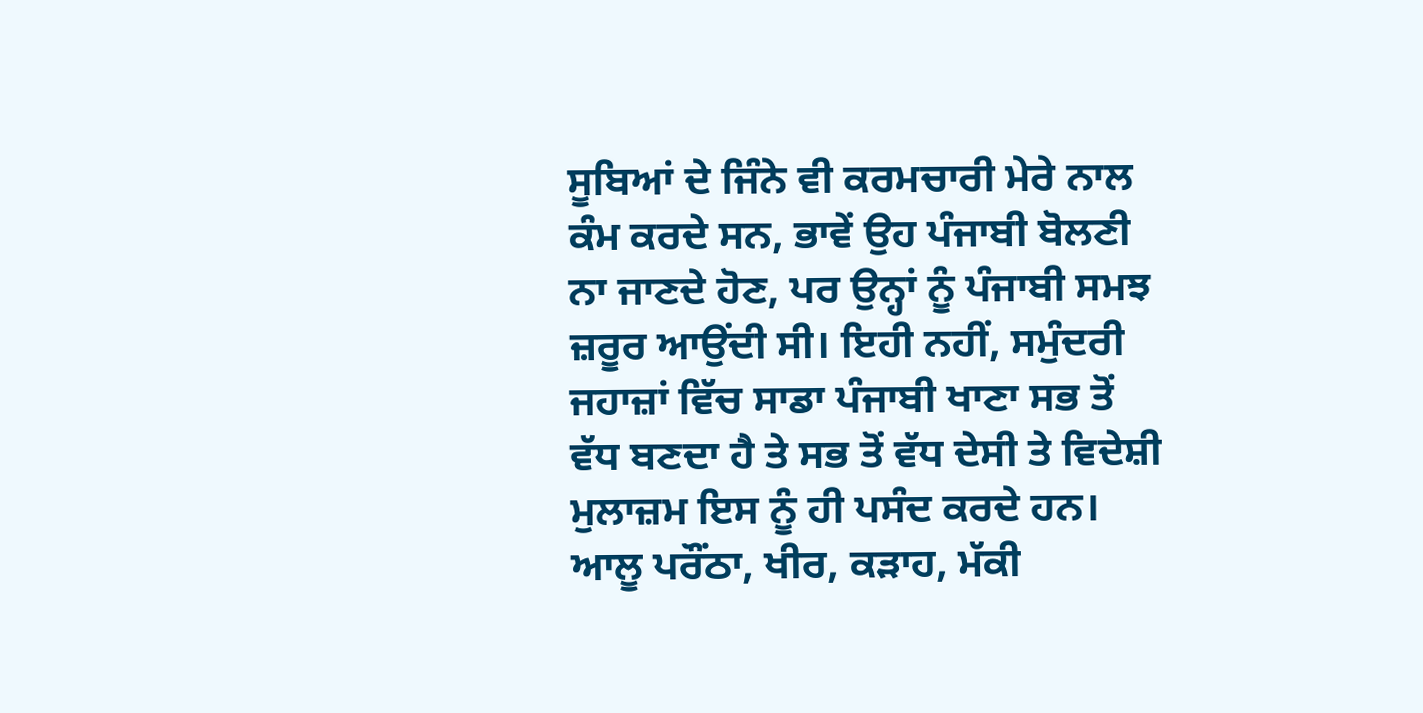ਸੂਬਿਆਂ ਦੇ ਜਿੰਨੇ ਵੀ ਕਰਮਚਾਰੀ ਮੇਰੇ ਨਾਲ ਕੰਮ ਕਰਦੇ ਸਨ, ਭਾਵੇਂ ਉਹ ਪੰਜਾਬੀ ਬੋਲਣੀ ਨਾ ਜਾਣਦੇ ਹੋਣ, ਪਰ ਉਨ੍ਹਾਂ ਨੂੰ ਪੰਜਾਬੀ ਸਮਝ ਜ਼ਰੂਰ ਆਉਂਦੀ ਸੀ। ਇਹੀ ਨਹੀਂ, ਸਮੁੰਦਰੀ ਜਹਾਜ਼ਾਂ ਵਿੱਚ ਸਾਡਾ ਪੰਜਾਬੀ ਖਾਣਾ ਸਭ ਤੋਂ ਵੱਧ ਬਣਦਾ ਹੈ ਤੇ ਸਭ ਤੋਂ ਵੱਧ ਦੇਸੀ ਤੇ ਵਿਦੇਸ਼ੀ ਮੁਲਾਜ਼ਮ ਇਸ ਨੂੰ ਹੀ ਪਸੰਦ ਕਰਦੇ ਹਨ। ਆਲੂ ਪਰੌਂਠਾ, ਖੀਰ, ਕੜਾਹ, ਮੱਕੀ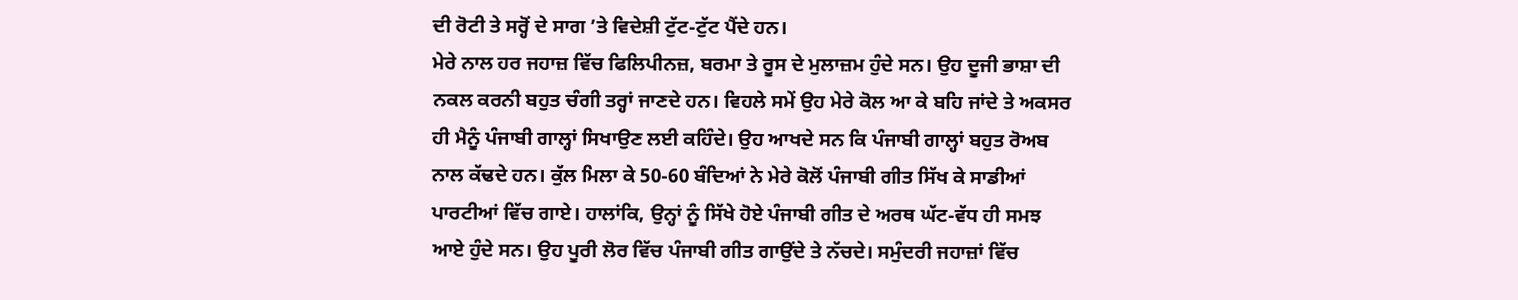ਦੀ ਰੋਟੀ ਤੇ ਸਰ੍ਹੋਂ ਦੇ ਸਾਗ ’ਤੇ ਵਿਦੇਸ਼ੀ ਟੁੱਟ-ਟੁੱਟ ਪੈਂਦੇ ਹਨ।
ਮੇਰੇ ਨਾਲ ਹਰ ਜਹਾਜ਼ ਵਿੱਚ ਫਿਲਿਪੀਨਜ਼, ਬਰਮਾ ਤੇ ਰੂਸ ਦੇ ਮੁਲਾਜ਼ਮ ਹੁੰਦੇ ਸਨ। ਉਹ ਦੂਜੀ ਭਾਸ਼ਾ ਦੀ ਨਕਲ ਕਰਨੀ ਬਹੁਤ ਚੰਗੀ ਤਰ੍ਹਾਂ ਜਾਣਦੇ ਹਨ। ਵਿਹਲੇ ਸਮੇਂ ਉਹ ਮੇਰੇ ਕੋਲ ਆ ਕੇ ਬਹਿ ਜਾਂਦੇ ਤੇ ਅਕਸਰ ਹੀ ਮੈਨੂੰ ਪੰਜਾਬੀ ਗਾਲ੍ਹਾਂ ਸਿਖਾਉਣ ਲਈ ਕਹਿੰਦੇ। ਉਹ ਆਖਦੇ ਸਨ ਕਿ ਪੰਜਾਬੀ ਗਾਲ੍ਹਾਂ ਬਹੁਤ ਰੋਅਬ ਨਾਲ ਕੱਢਦੇ ਹਨ। ਕੁੱਲ ਮਿਲਾ ਕੇ 50-60 ਬੰਦਿਆਂ ਨੇ ਮੇਰੇ ਕੋਲੋਂ ਪੰਜਾਬੀ ਗੀਤ ਸਿੱਖ ਕੇ ਸਾਡੀਆਂ ਪਾਰਟੀਆਂ ਵਿੱਚ ਗਾਏ। ਹਾਲਾਂਕਿ, ਉਨ੍ਹਾਂ ਨੂੰ ਸਿੱਖੇ ਹੋਏ ਪੰਜਾਬੀ ਗੀਤ ਦੇ ਅਰਥ ਘੱਟ-ਵੱਧ ਹੀ ਸਮਝ ਆਏ ਹੁੰਦੇ ਸਨ। ਉਹ ਪੂਰੀ ਲੋਰ ਵਿੱਚ ਪੰਜਾਬੀ ਗੀਤ ਗਾਉਂਦੇ ਤੇ ਨੱਚਦੇ। ਸਮੁੰਦਰੀ ਜਹਾਜ਼ਾਂ ਵਿੱਚ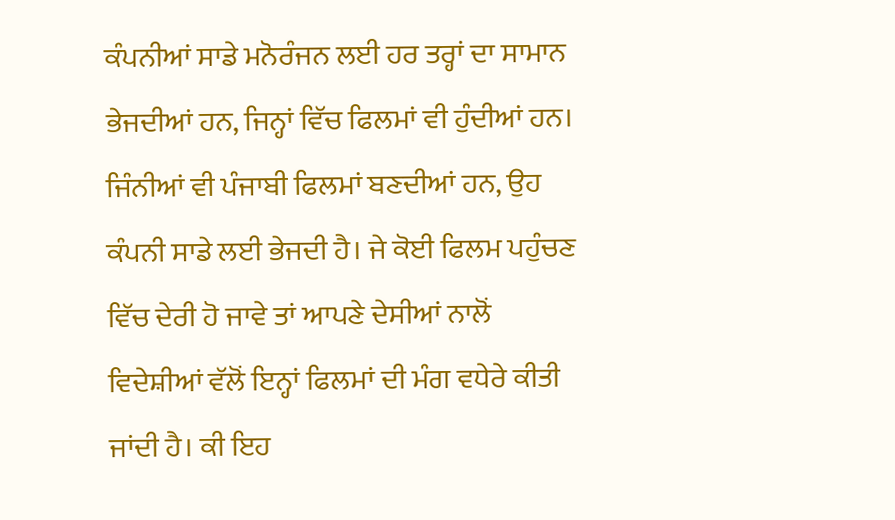ਕੰਪਨੀਆਂ ਸਾਡੇ ਮਨੋਰੰਜਨ ਲਈ ਹਰ ਤਰ੍ਹਾਂ ਦਾ ਸਾਮਾਨ ਭੇਜਦੀਆਂ ਹਨ, ਜਿਨ੍ਹਾਂ ਵਿੱਚ ਫਿਲਮਾਂ ਵੀ ਹੁੰਦੀਆਂ ਹਨ। ਜਿੰਨੀਆਂ ਵੀ ਪੰਜਾਬੀ ਫਿਲਮਾਂ ਬਣਦੀਆਂ ਹਨ, ਉਹ ਕੰਪਨੀ ਸਾਡੇ ਲਈ ਭੇਜਦੀ ਹੈ। ਜੇ ਕੋਈ ਫਿਲਮ ਪਹੁੰਚਣ ਵਿੱਚ ਦੇਰੀ ਹੋ ਜਾਵੇ ਤਾਂ ਆਪਣੇ ਦੇਸੀਆਂ ਨਾਲੋਂ ਵਿਦੇਸ਼ੀਆਂ ਵੱਲੋਂ ਇਨ੍ਹਾਂ ਫਿਲਮਾਂ ਦੀ ਮੰਗ ਵਧੇਰੇ ਕੀਤੀ ਜਾਂਦੀ ਹੈ। ਕੀ ਇਹ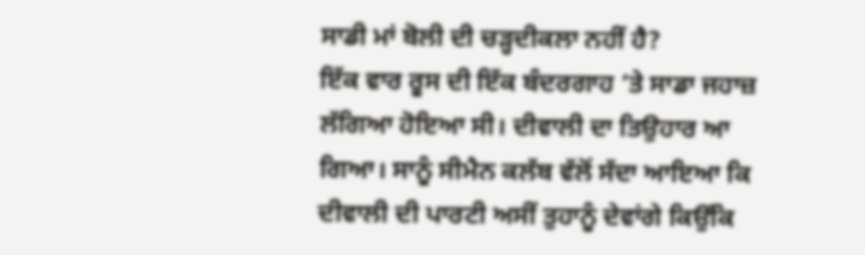ਸਾਡੀ ਮਾਂ ਬੋਲੀ ਦੀ ਚੜ੍ਹਦੀਕਲਾ ਨਹੀਂ ਹੈ?
ਇੱਕ ਵਾਰ ਰੂਸ ਦੀ ਇੱਕ ਬੰਦਰਗਾਹ ’ਤੇ ਸਾਡਾ ਜਹਾਜ਼ ਲੱਗਿਆ ਹੋਇਆ ਸੀ। ਦੀਵਾਲੀ ਦਾ ਤਿਉਹਾਰ ਆ ਗਿਆ। ਸਾਨੂੰ ਸੀਮੈਨ ਕਲੱਬ ਵੱਲੋਂ ਸੱਦਾ ਆਇਆ ਕਿ ਦੀਵਾਲੀ ਦੀ ਪਾਰਟੀ ਅਸੀਂ ਤੁਹਾਨੂੰ ਦੇਵਾਂਗੇ ਕਿਉਂਕਿ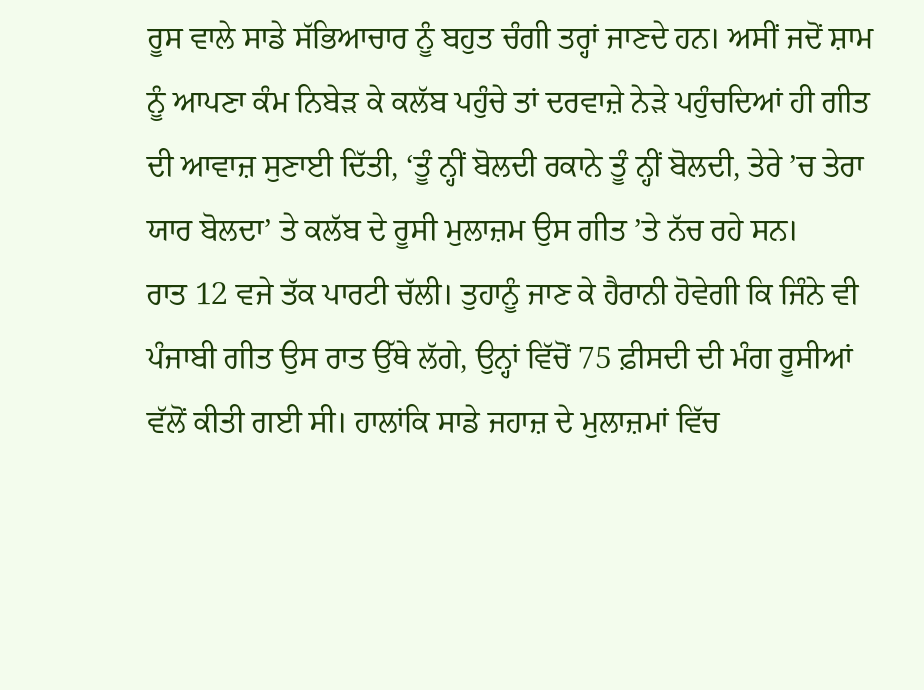ਰੂਸ ਵਾਲੇ ਸਾਡੇ ਸੱਭਿਆਚਾਰ ਨੂੰ ਬਹੁਤ ਚੰਗੀ ਤਰ੍ਹਾਂ ਜਾਣਦੇ ਹਨ। ਅਸੀਂ ਜਦੋਂ ਸ਼ਾਮ ਨੂੰ ਆਪਣਾ ਕੰਮ ਨਿਬੇੜ ਕੇ ਕਲੱਬ ਪਹੁੰਚੇ ਤਾਂ ਦਰਵਾਜ਼ੇ ਨੇੜੇ ਪਹੁੰਚਦਿਆਂ ਹੀ ਗੀਤ ਦੀ ਆਵਾਜ਼ ਸੁਣਾਈ ਦਿੱਤੀ, ‘ਤੂੰ ਨ੍ਹੀਂ ਬੋਲਦੀ ਰਕਾਨੇ ਤੂੰ ਨ੍ਹੀਂ ਬੋਲਦੀ, ਤੇਰੇ ’ਚ ਤੇਰਾ ਯਾਰ ਬੋਲਦਾ’ ਤੇ ਕਲੱਬ ਦੇ ਰੂਸੀ ਮੁਲਾਜ਼ਮ ਉਸ ਗੀਤ ’ਤੇ ਨੱਚ ਰਹੇ ਸਨ।
ਰਾਤ 12 ਵਜੇ ਤੱਕ ਪਾਰਟੀ ਚੱਲੀ। ਤੁਹਾਨੂੰ ਜਾਣ ਕੇ ਹੈਰਾਨੀ ਹੋਵੇਗੀ ਕਿ ਜਿੰਨੇ ਵੀ ਪੰਜਾਬੀ ਗੀਤ ਉਸ ਰਾਤ ਉੱਥੇ ਲੱਗੇ, ਉਨ੍ਹਾਂ ਵਿੱਚੋਂ 75 ਫ਼ੀਸਦੀ ਦੀ ਮੰਗ ਰੂਸੀਆਂ ਵੱਲੋਂ ਕੀਤੀ ਗਈ ਸੀ। ਹਾਲਾਂਕਿ ਸਾਡੇ ਜਹਾਜ਼ ਦੇ ਮੁਲਾਜ਼ਮਾਂ ਵਿੱਚ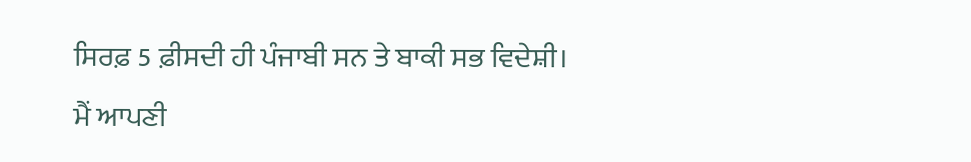ਸਿਰਫ਼ 5 ਫ਼ੀਸਦੀ ਹੀ ਪੰਜਾਬੀ ਸਨ ਤੇ ਬਾਕੀ ਸਭ ਵਿਦੇਸ਼ੀ।
ਮੈਂ ਆਪਣੀ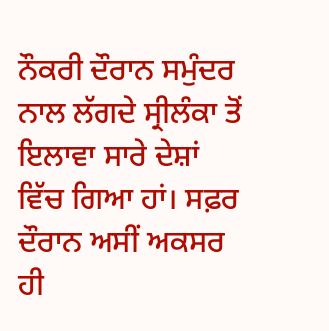ਨੌਕਰੀ ਦੌਰਾਨ ਸਮੁੰਦਰ ਨਾਲ ਲੱਗਦੇ ਸ੍ਰੀਲੰਕਾ ਤੋਂ ਇਲਾਵਾ ਸਾਰੇ ਦੇਸ਼ਾਂ ਵਿੱਚ ਗਿਆ ਹਾਂ। ਸਫ਼ਰ ਦੌਰਾਨ ਅਸੀਂ ਅਕਸਰ ਹੀ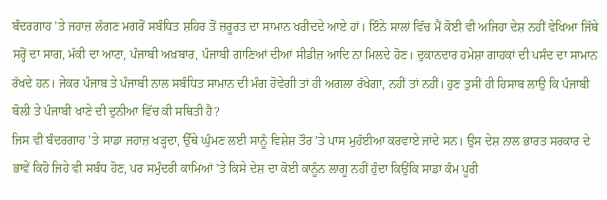ਬੰਦਰਗਾਹ ’ਤੇ ਜਹਾਜ਼ ਲੱਗਣ ਮਗਰੋਂ ਸਬੰਧਿਤ ਸ਼ਹਿਰ ਤੋਂ ਜ਼ਰੂਰਤ ਦਾ ਸਾਮਾਨ ਖਰੀਦਦੇ ਆਏ ਹਾਂ। ਇੰਨੇ ਸਾਲਾਂ ਵਿੱਚ ਮੈਂ ਕੋਈ ਵੀ ਅਜਿਹਾ ਦੇਸ਼ ਨਹੀਂ ਵੇਖਿਆ ਜਿੱਥੇ ਸਰ੍ਹੋਂ ਦਾ ਸਾਗ, ਮੱਕੀ ਦਾ ਆਟਾ, ਪੰਜਾਬੀ ਅਖ਼ਬਾਰ, ਪੰਜਾਬੀ ਗਾਣਿਆਂ ਦੀਆਂ ਸੀਡੀਜ਼ ਆਦਿ ਨਾ ਮਿਲਦੇ ਹੋਣ। ਦੁਕਾਨਦਾਰ ਹਮੇਸ਼ਾ ਗਾਹਕਾਂ ਦੀ ਪਸੰਦ ਦਾ ਸਾਮਾਨ ਰੱਖਦੇ ਹਨ। ਜੇਕਰ ਪੰਜਾਬ ਤੇ ਪੰਜਾਬੀ ਨਾਲ ਸਬੰਧਿਤ ਸਾਮਾਨ ਦੀ ਮੰਗ ਹੋਵੇਗੀ ਤਾਂ ਹੀ ਅਗਲਾ ਰੱਖੇਗਾ, ਨਹੀਂ ਤਾਂ ਨਹੀਂ। ਹੁਣ ਤੁਸੀਂ ਹੀ ਹਿਸਾਬ ਲਾਉ ਕਿ ਪੰਜਾਬੀ ਬੋਲੀ ਤੇ ਪੰਜਾਬੀ ਖਾਣੇ ਦੀ ਦੁਨੀਆ ਵਿੱਚ ਕੀ ਸਥਿਤੀ ਹੈ?
ਜਿਸ ਵੀ ਬੰਦਰਗਾਹ ’ਤੇ ਸਾਡਾ ਜਹਾਜ਼ ਖੜ੍ਹਦਾ, ਉੱਥੇ ਘੁੰਮਣ ਲਈ ਸਾਨੂੰ ਵਿਸ਼ੇਸ਼ ਤੌਰ ’ਤੇ ਪਾਸ ਮੁਹੱਈਆ ਕਰਵਾਏ ਜਾਂਦੇ ਸਨ। ਉਸ ਦੇਸ਼ ਨਾਲ ਭਾਰਤ ਸਰਕਾਰ ਦੇ ਭਾਵੇਂ ਕਿਹੋ ਜਿਹੇ ਵੀ ਸਬੰਧ ਹੋਣ, ਪਰ ਸਮੁੰਦਰੀ ਕਾਮਿਆਂ ’ਤੇ ਕਿਸੇ ਦੇਸ਼ ਦਾ ਕੋਈ ਕਾਨੂੰਨ ਲਾਗੂ ਨਹੀਂ ਹੁੰਦਾ ਕਿਉਂਕਿ ਸਾਡਾ ਕੰਮ ਪੂਰੀ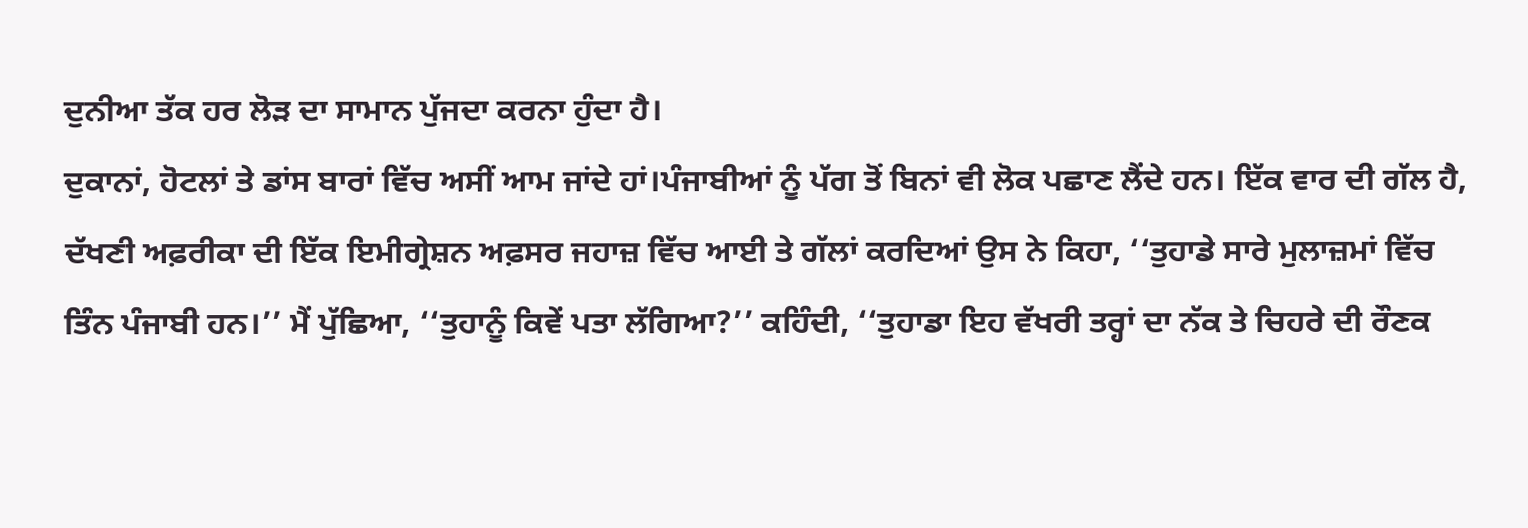ਦੁਨੀਆ ਤੱਕ ਹਰ ਲੋੜ ਦਾ ਸਾਮਾਨ ਪੁੱਜਦਾ ਕਰਨਾ ਹੁੰਦਾ ਹੈ।
ਦੁਕਾਨਾਂ, ਹੋਟਲਾਂ ਤੇ ਡਾਂਸ ਬਾਰਾਂ ਵਿੱਚ ਅਸੀਂ ਆਮ ਜਾਂਦੇ ਹਾਂ।ਪੰਜਾਬੀਆਂ ਨੂੰ ਪੱਗ ਤੋਂ ਬਿਨਾਂ ਵੀ ਲੋਕ ਪਛਾਣ ਲੈਂਦੇ ਹਨ। ਇੱਕ ਵਾਰ ਦੀ ਗੱਲ ਹੈ, ਦੱਖਣੀ ਅਫ਼ਰੀਕਾ ਦੀ ਇੱਕ ਇਮੀਗ੍ਰੇਸ਼ਨ ਅਫ਼ਸਰ ਜਹਾਜ਼ ਵਿੱਚ ਆਈ ਤੇ ਗੱਲਾਂ ਕਰਦਿਆਂ ਉਸ ਨੇ ਕਿਹਾ, ‘‘ਤੁਹਾਡੇ ਸਾਰੇ ਮੁਲਾਜ਼ਮਾਂ ਵਿੱਚ ਤਿੰਨ ਪੰਜਾਬੀ ਹਨ।’’ ਮੈਂ ਪੁੱਛਿਆ, ‘‘ਤੁਹਾਨੂੰ ਕਿਵੇਂ ਪਤਾ ਲੱਗਿਆ?’’ ਕਹਿੰਦੀ, ‘‘ਤੁਹਾਡਾ ਇਹ ਵੱਖਰੀ ਤਰ੍ਹਾਂ ਦਾ ਨੱਕ ਤੇ ਚਿਹਰੇ ਦੀ ਰੌਣਕ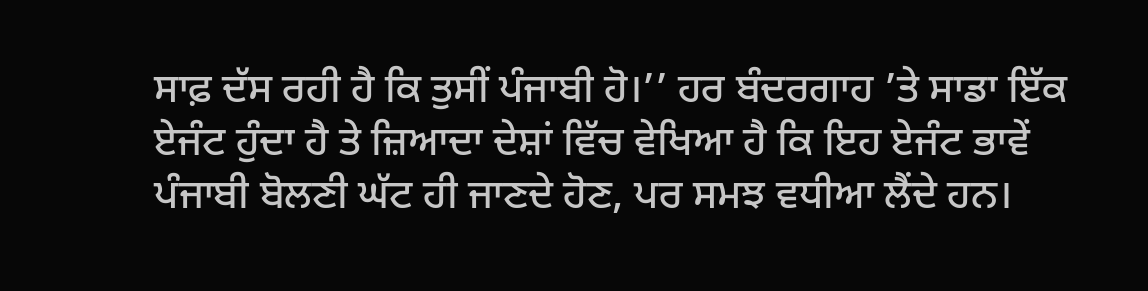ਸਾਫ਼ ਦੱਸ ਰਹੀ ਹੈ ਕਿ ਤੁਸੀਂ ਪੰਜਾਬੀ ਹੋ।’’ ਹਰ ਬੰਦਰਗਾਹ ’ਤੇ ਸਾਡਾ ਇੱਕ ਏਜੰਟ ਹੁੰਦਾ ਹੈ ਤੇ ਜ਼ਿਆਦਾ ਦੇਸ਼ਾਂ ਵਿੱਚ ਵੇਖਿਆ ਹੈ ਕਿ ਇਹ ਏਜੰਟ ਭਾਵੇਂ ਪੰਜਾਬੀ ਬੋਲਣੀ ਘੱਟ ਹੀ ਜਾਣਦੇ ਹੋਣ, ਪਰ ਸਮਝ ਵਧੀਆ ਲੈਂਦੇ ਹਨ।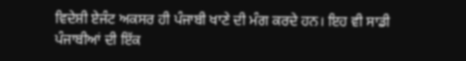ਵਿਦੇਸ਼ੀ ਏਜੰਟ ਅਕਸਰ ਹੀ ਪੰਜਾਬੀ ਖਾਣੇ ਦੀ ਮੰਗ ਕਰਦੇ ਹਨ। ਇਹ ਵੀ ਸਾਡੀ ਪੰਜਾਬੀਆਂ ਦੀ ਇੱਕ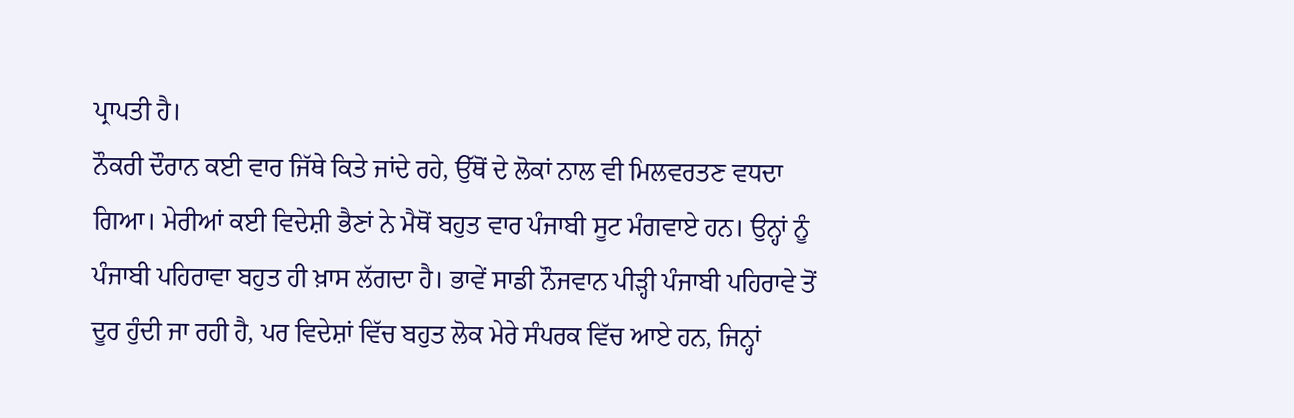ਪ੍ਰਾਪਤੀ ਹੈ।
ਨੌਕਰੀ ਦੌਰਾਨ ਕਈ ਵਾਰ ਜਿੱਥੇ ਕਿਤੇ ਜਾਂਦੇ ਰਹੇ, ਉੱਥੋਂ ਦੇ ਲੋਕਾਂ ਨਾਲ ਵੀ ਮਿਲਵਰਤਣ ਵਧਦਾ ਗਿਆ। ਮੇਰੀਆਂ ਕਈ ਵਿਦੇਸ਼ੀ ਭੈਣਾਂ ਨੇ ਮੈਥੋਂ ਬਹੁਤ ਵਾਰ ਪੰਜਾਬੀ ਸੂਟ ਮੰਗਵਾਏ ਹਨ। ਉਨ੍ਹਾਂ ਨੂੰ ਪੰਜਾਬੀ ਪਹਿਰਾਵਾ ਬਹੁਤ ਹੀ ਖ਼ਾਸ ਲੱਗਦਾ ਹੈ। ਭਾਵੇਂ ਸਾਡੀ ਨੌਜਵਾਨ ਪੀੜ੍ਹੀ ਪੰਜਾਬੀ ਪਹਿਰਾਵੇ ਤੋਂ ਦੂਰ ਹੁੰਦੀ ਜਾ ਰਹੀ ਹੈ, ਪਰ ਵਿਦੇਸ਼ਾਂ ਵਿੱਚ ਬਹੁਤ ਲੋਕ ਮੇਰੇ ਸੰਪਰਕ ਵਿੱਚ ਆਏ ਹਨ, ਜਿਨ੍ਹਾਂ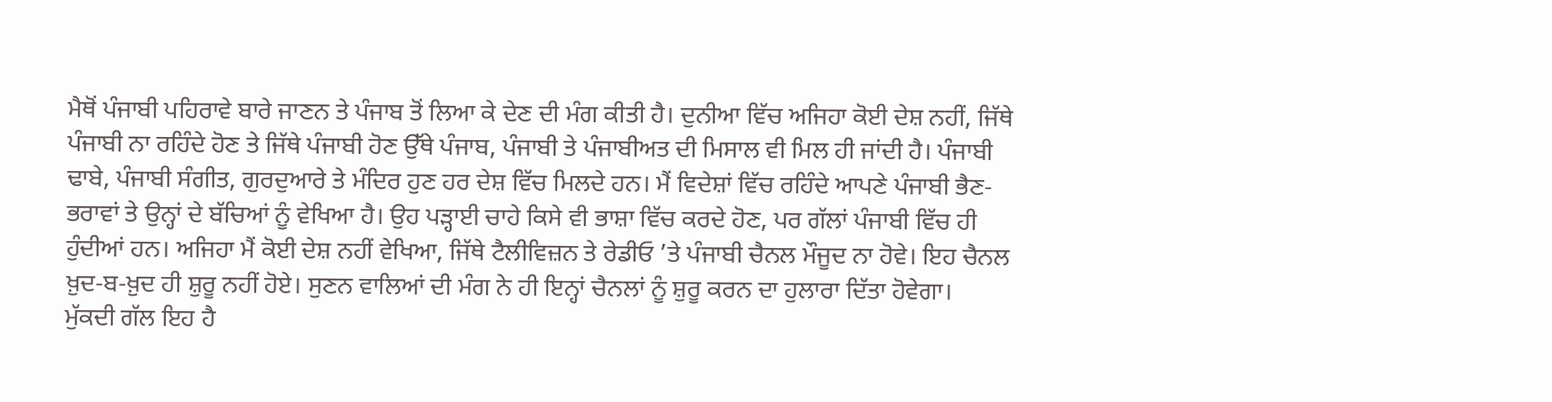ਮੈਥੋਂ ਪੰਜਾਬੀ ਪਹਿਰਾਵੇ ਬਾਰੇ ਜਾਣਨ ਤੇ ਪੰਜਾਬ ਤੋਂ ਲਿਆ ਕੇ ਦੇਣ ਦੀ ਮੰਗ ਕੀਤੀ ਹੈ। ਦੁਨੀਆ ਵਿੱਚ ਅਜਿਹਾ ਕੋਈ ਦੇਸ਼ ਨਹੀਂ, ਜਿੱਥੇ ਪੰਜਾਬੀ ਨਾ ਰਹਿੰਦੇ ਹੋਣ ਤੇ ਜਿੱਥੇ ਪੰਜਾਬੀ ਹੋਣ ਉੱਥੇ ਪੰਜਾਬ, ਪੰਜਾਬੀ ਤੇ ਪੰਜਾਬੀਅਤ ਦੀ ਮਿਸਾਲ ਵੀ ਮਿਲ ਹੀ ਜਾਂਦੀ ਹੈ। ਪੰਜਾਬੀ ਢਾਬੇ, ਪੰਜਾਬੀ ਸੰਗੀਤ, ਗੁਰਦੁਆਰੇ ਤੇ ਮੰਦਿਰ ਹੁਣ ਹਰ ਦੇਸ਼ ਵਿੱਚ ਮਿਲਦੇ ਹਨ। ਮੈਂ ਵਿਦੇਸ਼ਾਂ ਵਿੱਚ ਰਹਿੰਦੇ ਆਪਣੇ ਪੰਜਾਬੀ ਭੈਣ-ਭਰਾਵਾਂ ਤੇ ਉਨ੍ਹਾਂ ਦੇ ਬੱਚਿਆਂ ਨੂੰ ਵੇਖਿਆ ਹੈ। ਉਹ ਪੜ੍ਹਾਈ ਚਾਹੇ ਕਿਸੇ ਵੀ ਭਾਸ਼ਾ ਵਿੱਚ ਕਰਦੇ ਹੋਣ, ਪਰ ਗੱਲਾਂ ਪੰਜਾਬੀ ਵਿੱਚ ਹੀ ਹੁੰਦੀਆਂ ਹਨ। ਅਜਿਹਾ ਮੈਂ ਕੋਈ ਦੇਸ਼ ਨਹੀਂ ਵੇਖਿਆ, ਜਿੱਥੇ ਟੈਲੀਵਿਜ਼ਨ ਤੇ ਰੇਡੀਓ ’ਤੇ ਪੰਜਾਬੀ ਚੈਨਲ ਮੌਜੂਦ ਨਾ ਹੋਵੇ। ਇਹ ਚੈਨਲ ਖ਼ੁਦ-ਬ-ਖ਼ੁਦ ਹੀ ਸ਼ੁਰੂ ਨਹੀਂ ਹੋਏ। ਸੁਣਨ ਵਾਲਿਆਂ ਦੀ ਮੰਗ ਨੇ ਹੀ ਇਨ੍ਹਾਂ ਚੈਨਲਾਂ ਨੂੰ ਸ਼ੁਰੂ ਕਰਨ ਦਾ ਹੁਲਾਰਾ ਦਿੱਤਾ ਹੋਵੇਗਾ।
ਮੁੱਕਦੀ ਗੱਲ ਇਹ ਹੈ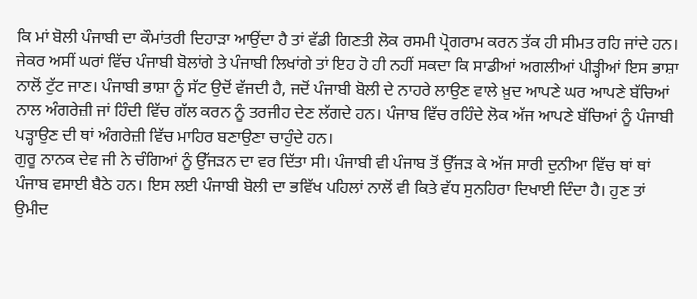ਕਿ ਮਾਂ ਬੋਲੀ ਪੰਜਾਬੀ ਦਾ ਕੌਮਾਂਤਰੀ ਦਿਹਾੜਾ ਆਉਂਦਾ ਹੈ ਤਾਂ ਵੱਡੀ ਗਿਣਤੀ ਲੋਕ ਰਸਮੀ ਪ੍ਰੋਗਰਾਮ ਕਰਨ ਤੱਕ ਹੀ ਸੀਮਤ ਰਹਿ ਜਾਂਦੇ ਹਨ। ਜੇਕਰ ਅਸੀਂ ਘਰਾਂ ਵਿੱਚ ਪੰਜਾਬੀ ਬੋਲਾਂਗੇ ਤੇ ਪੰਜਾਬੀ ਲਿਖਾਂਗੇ ਤਾਂ ਇਹ ਹੋ ਹੀ ਨਹੀਂ ਸਕਦਾ ਕਿ ਸਾਡੀਆਂ ਅਗਲੀਆਂ ਪੀੜ੍ਹੀਆਂ ਇਸ ਭਾਸ਼ਾ ਨਾਲੋਂ ਟੁੱਟ ਜਾਣ। ਪੰਜਾਬੀ ਭਾਸ਼ਾ ਨੂੰ ਸੱਟ ਉਦੋਂ ਵੱਜਦੀ ਹੈ, ਜਦੋਂ ਪੰਜਾਬੀ ਬੋਲੀ ਦੇ ਨਾਹਰੇ ਲਾਉਣ ਵਾਲੇ ਖ਼ੁਦ ਆਪਣੇ ਘਰ ਆਪਣੇ ਬੱਚਿਆਂ ਨਾਲ ਅੰਗਰੇਜ਼ੀ ਜਾਂ ਹਿੰਦੀ ਵਿੱਚ ਗੱਲ ਕਰਨ ਨੂੰ ਤਰਜੀਹ ਦੇਣ ਲੱਗਦੇ ਹਨ। ਪੰਜਾਬ ਵਿੱਚ ਰਹਿੰਦੇ ਲੋਕ ਅੱਜ ਆਪਣੇ ਬੱਚਿਆਂ ਨੂੰ ਪੰਜਾਬੀ ਪੜ੍ਹਾਉਣ ਦੀ ਥਾਂ ਅੰਗਰੇਜ਼ੀ ਵਿੱਚ ਮਾਹਿਰ ਬਣਾਉਣਾ ਚਾਹੁੰਦੇ ਹਨ।
ਗੁਰੂ ਨਾਨਕ ਦੇਵ ਜੀ ਨੇ ਚੰਗਿਆਂ ਨੂੰ ਉੱਜੜਨ ਦਾ ਵਰ ਦਿੱਤਾ ਸੀ। ਪੰਜਾਬੀ ਵੀ ਪੰਜਾਬ ਤੋਂ ਉੱਜੜ ਕੇ ਅੱਜ ਸਾਰੀ ਦੁਨੀਆ ਵਿੱਚ ਥਾਂ ਥਾਂ ਪੰਜਾਬ ਵਸਾਈ ਬੈਠੇ ਹਨ। ਇਸ ਲਈ ਪੰਜਾਬੀ ਬੋਲੀ ਦਾ ਭਵਿੱਖ ਪਹਿਲਾਂ ਨਾਲੋਂ ਵੀ ਕਿਤੇ ਵੱਧ ਸੁਨਹਿਰਾ ਦਿਖਾਈ ਦਿੰਦਾ ਹੈ। ਹੁਣ ਤਾਂ ਉਮੀਦ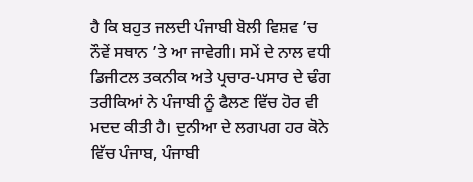ਹੈ ਕਿ ਬਹੁਤ ਜਲਦੀ ਪੰਜਾਬੀ ਬੋਲੀ ਵਿਸ਼ਵ ’ਚ ਨੌਵੇਂ ਸਥਾਨ ’ਤੇ ਆ ਜਾਵੇਗੀ। ਸਮੇਂ ਦੇ ਨਾਲ ਵਧੀ ਡਿਜੀਟਲ ਤਕਨੀਕ ਅਤੇ ਪ੍ਰਚਾਰ-ਪਸਾਰ ਦੇ ਢੰਗ ਤਰੀਕਿਆਂ ਨੇ ਪੰਜਾਬੀ ਨੂੰ ਫੈਲਣ ਵਿੱਚ ਹੋਰ ਵੀ ਮਦਦ ਕੀਤੀ ਹੈ। ਦੁਨੀਆ ਦੇ ਲਗਪਗ ਹਰ ਕੋਨੇ ਵਿੱਚ ਪੰਜਾਬ, ਪੰਜਾਬੀ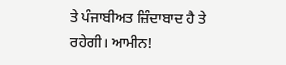ਤੇ ‌ਪੰਜਾਬੀਅਤ ਜ਼ਿੰਦਾਬਾਦ ਹੈ ਤੇ ਰਹੇਗੀ। ਆਮੀਨ!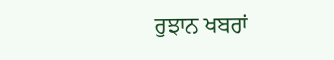ਰੁਝਾਨ ਖਬਰਾਂ